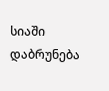სიაში დაბრუნება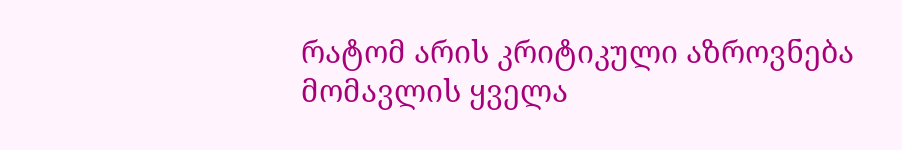რატომ არის კრიტიკული აზროვნება მომავლის ყველა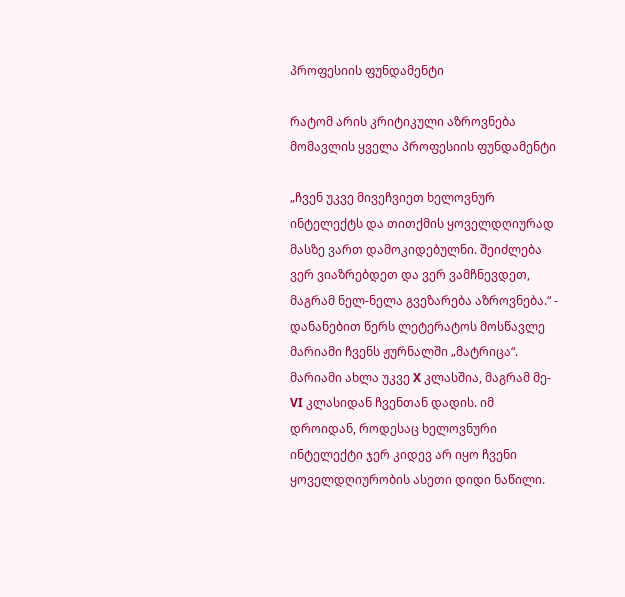პროფესიის ფუნდამენტი

რატომ არის კრიტიკული აზროვნება მომავლის ყველა პროფესიის ფუნდამენტი

„ჩვენ უკვე მივეჩვიეთ ხელოვნურ ინტელექტს და თითქმის ყოველდღიურად მასზე ვართ დამოკიდებულნი. შეიძლება ვერ ვიაზრებდეთ და ვერ ვამჩნევდეთ, მაგრამ ნელ-ნელა გვეზარება აზროვნება.“ - დანანებით წერს ლეტერატოს მოსწავლე მარიამი ჩვენს ჟურნალში „მატრიცა“. მარიამი ახლა უკვე X კლასშია, მაგრამ მე-VI კლასიდან ჩვენთან დადის. იმ დროიდან, როდესაც ხელოვნური ინტელექტი ჯერ კიდევ არ იყო ჩვენი ყოველდღიურობის ასეთი დიდი ნაწილი.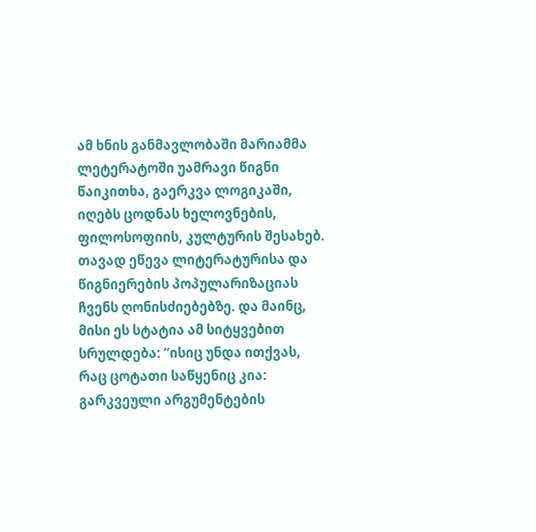ამ ხნის განმავლობაში მარიამმა ლეტერატოში უამრავი წიგნი წაიკითხა, გაერკვა ლოგიკაში, იღებს ცოდნას ხელოვნების, ფილოსოფიის, კულტურის შესახებ. თავად ეწევა ლიტერატურისა და წიგნიერების პოპულარიზაციას ჩვენს ღონისძიებებზე. და მაინც, მისი ეს სტატია ამ სიტყვებით სრულდება: “ისიც უნდა ითქვას, რაც ცოტათი საწყენიც კია: გარკვეული არგუმენტების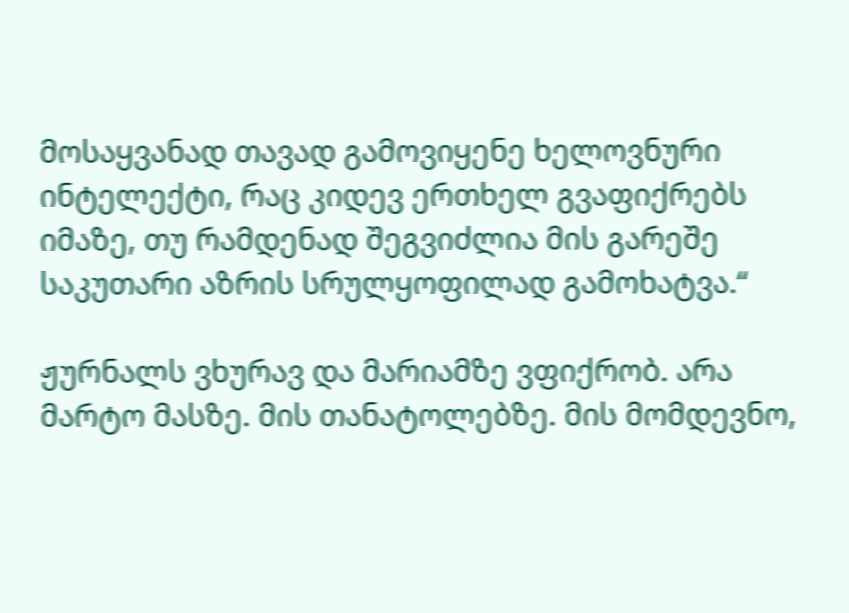მოსაყვანად თავად გამოვიყენე ხელოვნური ინტელექტი, რაც კიდევ ერთხელ გვაფიქრებს იმაზე, თუ რამდენად შეგვიძლია მის გარეშე საკუთარი აზრის სრულყოფილად გამოხატვა.“

ჟურნალს ვხურავ და მარიამზე ვფიქრობ. არა მარტო მასზე. მის თანატოლებზე. მის მომდევნო,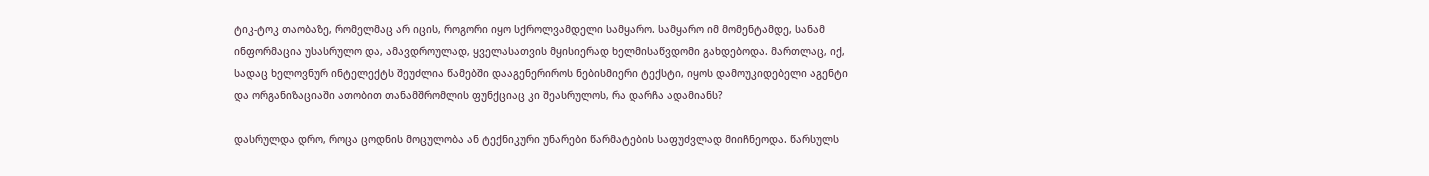ტიკ-ტოკ თაობაზე, რომელმაც არ იცის, როგორი იყო სქროლვამდელი სამყარო. სამყარო იმ მომენტამდე, სანამ ინფორმაცია უსასრულო და, ამავდროულად, ყველასათვის მყისიერად ხელმისაწვდომი გახდებოდა. მართლაც, იქ, სადაც ხელოვნურ ინტელექტს შეუძლია წამებში დააგენერიროს ნებისმიერი ტექსტი, იყოს დამოუკიდებელი აგენტი და ორგანიზაციაში ათობით თანამშრომლის ფუნქციაც კი შეასრულოს, რა დარჩა ადამიანს?

დასრულდა დრო, როცა ცოდნის მოცულობა ან ტექნიკური უნარები წარმატების საფუძვლად მიიჩნეოდა. წარსულს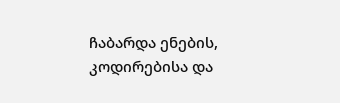ჩაბარდა ენების, კოდირებისა და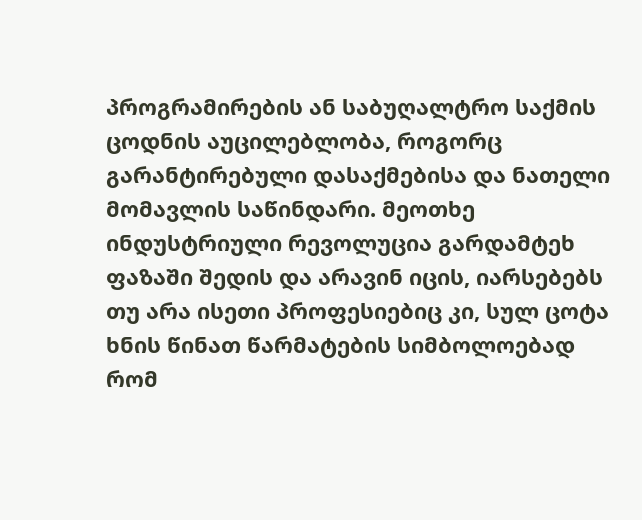პროგრამირების ან საბუღალტრო საქმის ცოდნის აუცილებლობა, როგორც გარანტირებული დასაქმებისა და ნათელი მომავლის საწინდარი. მეოთხე ინდუსტრიული რევოლუცია გარდამტეხ ფაზაში შედის და არავინ იცის, იარსებებს თუ არა ისეთი პროფესიებიც კი, სულ ცოტა ხნის წინათ წარმატების სიმბოლოებად რომ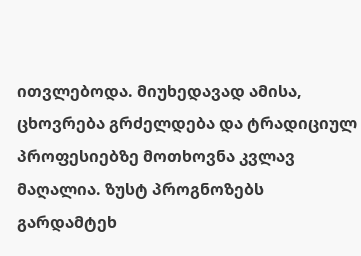ითვლებოდა. მიუხედავად ამისა, ცხოვრება გრძელდება და ტრადიციულ პროფესიებზე მოთხოვნა კვლავ მაღალია. ზუსტ პროგნოზებს გარდამტეხ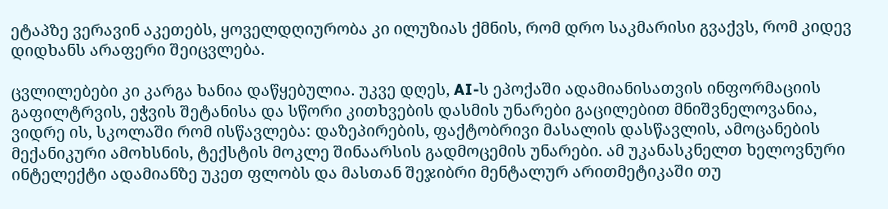ეტაპზე ვერავინ აკეთებს, ყოველდღიურობა კი ილუზიას ქმნის, რომ დრო საკმარისი გვაქვს, რომ კიდევ დიდხანს არაფერი შეიცვლება.

ცვლილებები კი კარგა ხანია დაწყებულია. უკვე დღეს, AI-ს ეპოქაში ადამიანისათვის ინფორმაციის გაფილტრვის, ეჭვის შეტანისა და სწორი კითხვების დასმის უნარები გაცილებით მნიშვნელოვანია, ვიდრე ის, სკოლაში რომ ისწავლება: დაზეპირების, ფაქტობრივი მასალის დასწავლის, ამოცანების მექანიკური ამოხსნის, ტექსტის მოკლე შინაარსის გადმოცემის უნარები. ამ უკანასკნელთ ხელოვნური ინტელექტი ადამიანზე უკეთ ფლობს და მასთან შეჯიბრი მენტალურ არითმეტიკაში თუ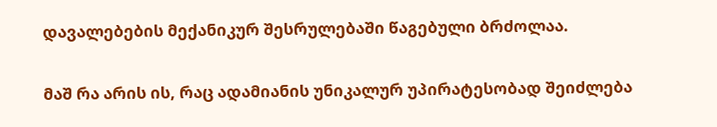დავალებების მექანიკურ შესრულებაში წაგებული ბრძოლაა.

მაშ რა არის ის, რაც ადამიანის უნიკალურ უპირატესობად შეიძლება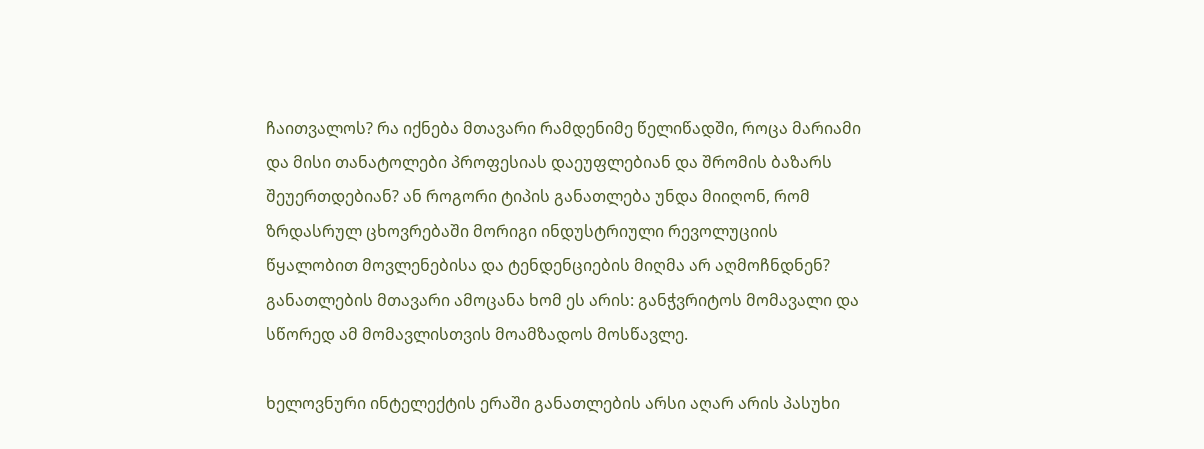ჩაითვალოს? რა იქნება მთავარი რამდენიმე წელიწადში, როცა მარიამი და მისი თანატოლები პროფესიას დაეუფლებიან და შრომის ბაზარს შეუერთდებიან? ან როგორი ტიპის განათლება უნდა მიიღონ, რომ ზრდასრულ ცხოვრებაში მორიგი ინდუსტრიული რევოლუციის წყალობით მოვლენებისა და ტენდენციების მიღმა არ აღმოჩნდნენ? განათლების მთავარი ამოცანა ხომ ეს არის: განჭვრიტოს მომავალი და სწორედ ამ მომავლისთვის მოამზადოს მოსწავლე.

ხელოვნური ინტელექტის ერაში განათლების არსი აღარ არის პასუხი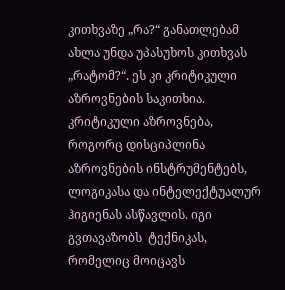კითხვაზე „რა?“ განათლებამ ახლა უნდა უპასუხოს კითხვას „რატომ?“. ეს კი კრიტიკული აზროვნების საკითხია. კრიტიკული აზროვნება, როგორც დისციპლინა აზროვნების ინსტრუმენტებს, ლოგიკასა და ინტელექტუალურ ჰიგიენას ასწავლის. იგი გვთავაზობს  ტექნიკას, რომელიც მოიცავს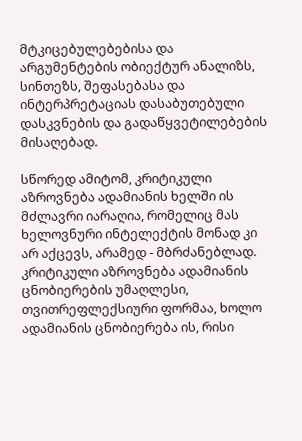მტკიცებულებებისა და არგუმენტების ობიექტურ ანალიზს, სინთეზს, შეფასებასა და ინტერპრეტაციას დასაბუთებული დასკვნების და გადაწყვეტილებების მისაღებად.

სწორედ ამიტომ, კრიტიკული აზროვნება ადამიანის ხელში ის მძლავრი იარაღია, რომელიც მას ხელოვნური ინტელექტის მონად კი არ აქცევს, არამედ - მბრძანებლად. კრიტიკული აზროვნება ადამიანის ცნობიერების უმაღლესი, თვითრეფლექსიური ფორმაა, ხოლო ადამიანის ცნობიერება ის, რისი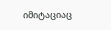იმიტაციაც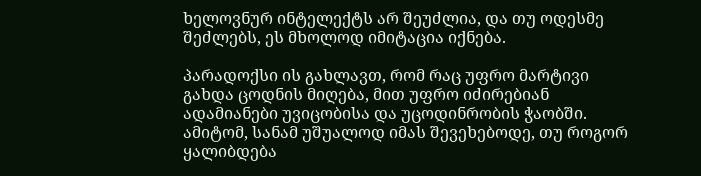ხელოვნურ ინტელექტს არ შეუძლია, და თუ ოდესმე შეძლებს, ეს მხოლოდ იმიტაცია იქნება.

პარადოქსი ის გახლავთ, რომ რაც უფრო მარტივი გახდა ცოდნის მიღება, მით უფრო იძირებიან ადამიანები უვიცობისა და უცოდინრობის ჭაობში. ამიტომ, სანამ უშუალოდ იმას შევეხებოდე, თუ როგორ ყალიბდება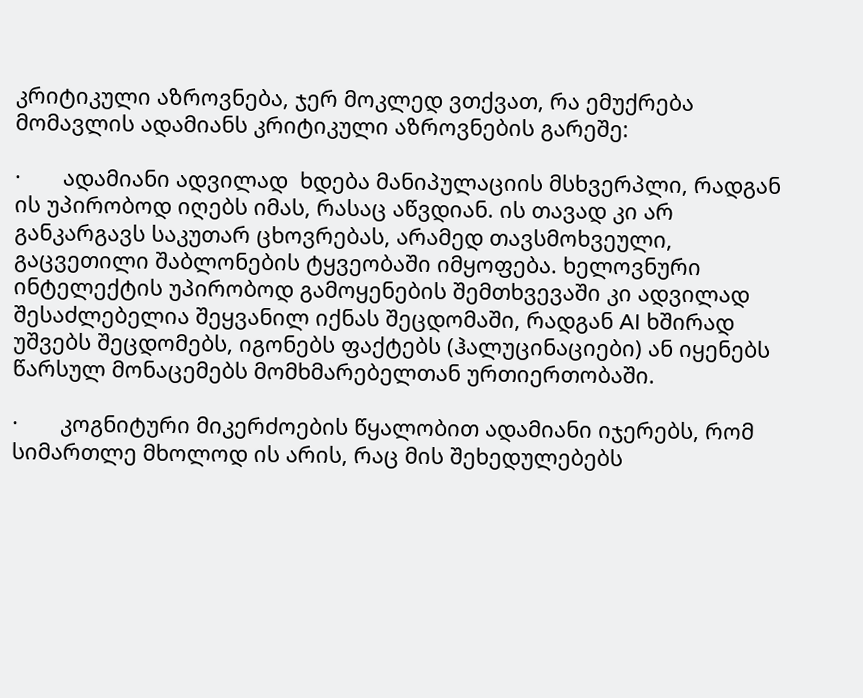კრიტიკული აზროვნება, ჯერ მოკლედ ვთქვათ, რა ემუქრება მომავლის ადამიანს კრიტიკული აზროვნების გარეშე:

·       ადამიანი ადვილად  ხდება მანიპულაციის მსხვერპლი, რადგან ის უპირობოდ იღებს იმას, რასაც აწვდიან. ის თავად კი არ განკარგავს საკუთარ ცხოვრებას, არამედ თავსმოხვეული, გაცვეთილი შაბლონების ტყვეობაში იმყოფება. ხელოვნური ინტელექტის უპირობოდ გამოყენების შემთხვევაში კი ადვილად შესაძლებელია შეყვანილ იქნას შეცდომაში, რადგან AI ხშირად უშვებს შეცდომებს, იგონებს ფაქტებს (ჰალუცინაციები) ან იყენებს წარსულ მონაცემებს მომხმარებელთან ურთიერთობაში.

·       კოგნიტური მიკერძოების წყალობით ადამიანი იჯერებს, რომ სიმართლე მხოლოდ ის არის, რაც მის შეხედულებებს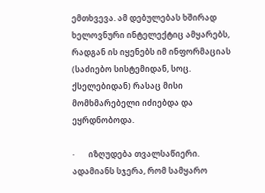ემთხვევა. ამ დებულებას ხშირად ხელოვნური ინტელექტიც ამყარებს, რადგან ის იყენებს იმ ინფორმაციას (საძიებო სისტემიდან, სოც. ქსელებიდან) რასაც მისი მომხმარებელი იძიებდა და ეყრდნობოდა.

·       იზღუდება თვალსაწიერი. ადამიანს სჯერა, რომ სამყარო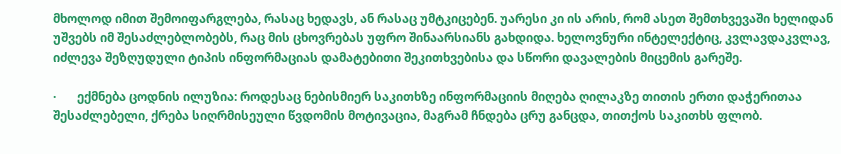მხოლოდ იმით შემოიფარგლება, რასაც ხედავს, ან რასაც უმტკიცებენ. უარესი კი ის არის, რომ ასეთ შემთხვევაში ხელიდან უშვებს იმ შესაძლებლობებს, რაც მის ცხოვრებას უფრო შინაარსიანს გახდიდა. ხელოვნური ინტელექტიც, კვლავდაკვლავ, იძლევა შეზღუდული ტიპის ინფორმაციას დამატებითი შეკითხვებისა და სწორი დავალების მიცემის გარეშე.

·       ექმნება ცოდნის ილუზია: როდესაც ნებისმიერ საკითხზე ინფორმაციის მიღება ღილაკზე თითის ერთი დაჭერითაა შესაძლებელი, ქრება სიღრმისეული წვდომის მოტივაცია, მაგრამ ჩნდება ცრუ განცდა, თითქოს საკითხს ფლობ.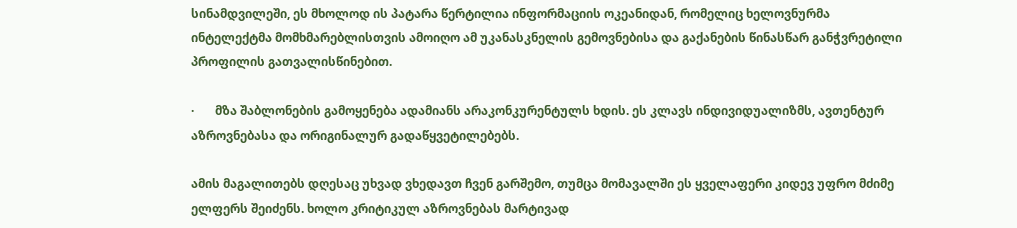სინამდვილეში, ეს მხოლოდ ის პატარა წერტილია ინფორმაციის ოკეანიდან, რომელიც ხელოვნურმა ინტელექტმა მომხმარებლისთვის ამოიღო ამ უკანასკნელის გემოვნებისა და გაქანების წინასწარ განჭვრეტილი პროფილის გათვალისწინებით.

·       მზა შაბლონების გამოყენება ადამიანს არაკონკურენტულს ხდის. ეს კლავს ინდივიდუალიზმს, ავთენტურ აზროვნებასა და ორიგინალურ გადაწყვეტილებებს.

ამის მაგალითებს დღესაც უხვად ვხედავთ ჩვენ გარშემო, თუმცა მომავალში ეს ყველაფერი კიდევ უფრო მძიმე ელფერს შეიძენს. ხოლო კრიტიკულ აზროვნებას მარტივად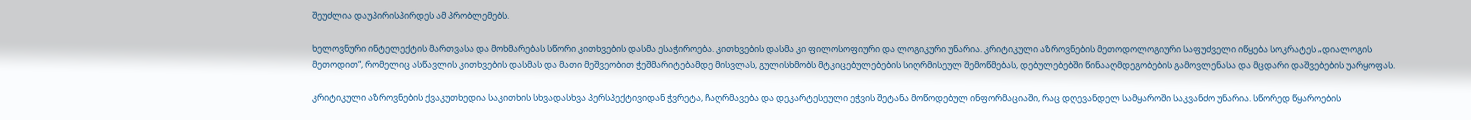შეუძლია დაუპირისპირდეს ამ პრობლემებს.

ხელოვნური ინტელექტის მართვასა და მოხმარებას სწორი კითხვების დასმა ესაჭიროება. კითხვების დასმა კი ფილოსოფიური და ლოგიკური უნარია. კრიტიკული აზროვნების მეთოდოლოგიური საფუძველი იწყება სოკრატეს „დიალოგის მეთოდით“, რომელიც ასწავლის კითხვების დასმას და მათი მეშვეობით ჭეშმარიტებამდე მისვლას, გულისხმობს მტკიცებულებების სიღრმისეულ შემოწმებას, დებულებებში წინააღმდეგობების გამოვლენასა და მცდარი დაშვებების უარყოფას.

კრიტიკული აზროვნების ქვაკუთხედია საკითხის სხვადასხვა პერსპექტივიდან ჭვრეტა, ჩაღრმავება და დეკარტესეული ეჭვის შეტანა მოწოდებულ ინფორმაციაში, რაც დღევანდელ სამყაროში საკვანძო უნარია. სწორედ წყაროების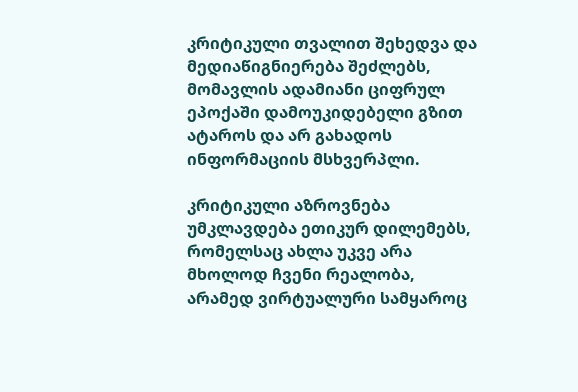კრიტიკული თვალით შეხედვა და მედიაწიგნიერება შეძლებს, მომავლის ადამიანი ციფრულ ეპოქაში დამოუკიდებელი გზით ატაროს და არ გახადოს ინფორმაციის მსხვერპლი.

კრიტიკული აზროვნება უმკლავდება ეთიკურ დილემებს, რომელსაც ახლა უკვე არა მხოლოდ ჩვენი რეალობა, არამედ ვირტუალური სამყაროც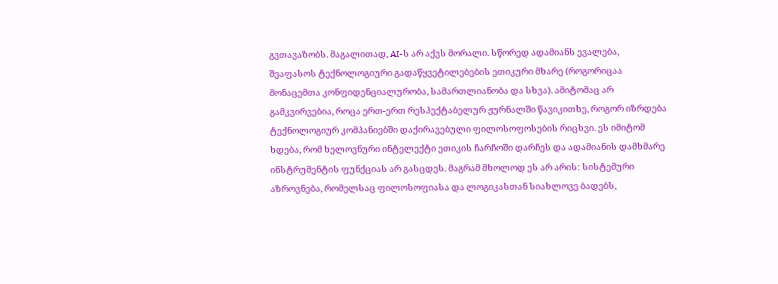გვთავაზობს. მაგალითად, AI-ს არ აქვს მორალი. სწორედ ადამიანს ევალება, შეაფასოს ტექნოლოგიური გადაწყვეტილებების ეთიკური მხარე (როგორიცაა მონაცემთა კონფიდენციალურობა, სამართლიანობა და სხვა). ამიტომაც არ გამკვირვებია, როცა ერთ-ერთ რესპექტაბელურ ჟურნალში წავიკითხე, როგორ იზრდება ტექნოლოგიურ კომპანიებში დაქირავებული ფილოსოფოსების რიცხვი. ეს იმიტომ ხდება, რომ ხელოვნური ინტელექტი ეთიკის ჩარჩოში დარჩეს და ადამიანის დამხმარე ინსტრუმენტის ფუნქციას არ გასცდეს. მაგრამ მხოლოდ ეს არ არის: სისტემური აზროვნება, რომელსაც ფილოსოფიასა და ლოგიკასთან სიახლოვე ბადებს,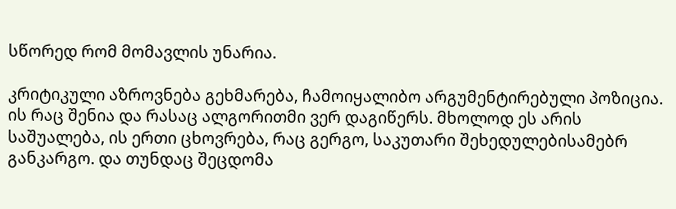სწორედ რომ მომავლის უნარია.

კრიტიკული აზროვნება გეხმარება, ჩამოიყალიბო არგუმენტირებული პოზიცია. ის რაც შენია და რასაც ალგორითმი ვერ დაგიწერს. მხოლოდ ეს არის საშუალება, ის ერთი ცხოვრება, რაც გერგო, საკუთარი შეხედულებისამებრ განკარგო. და თუნდაც შეცდომა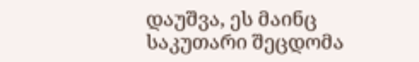დაუშვა, ეს მაინც საკუთარი შეცდომა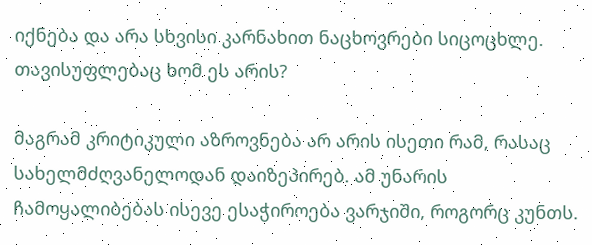იქნება და არა სხვისი კარნახით ნაცხოვრები სიცოცხლე. თავისუფლებაც ხომ ეს არის?

მაგრამ კრიტიკული აზროვნება არ არის ისეთი რამ, რასაც სახელმძღვანელოდან დაიზეპირებ. ამ უნარის ჩამოყალიბებას ისევე ესაჭიროება ვარჯიში, როგორც კუნთს.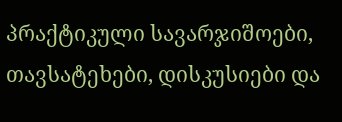პრაქტიკული სავარჯიშოები, თავსატეხები, დისკუსიები და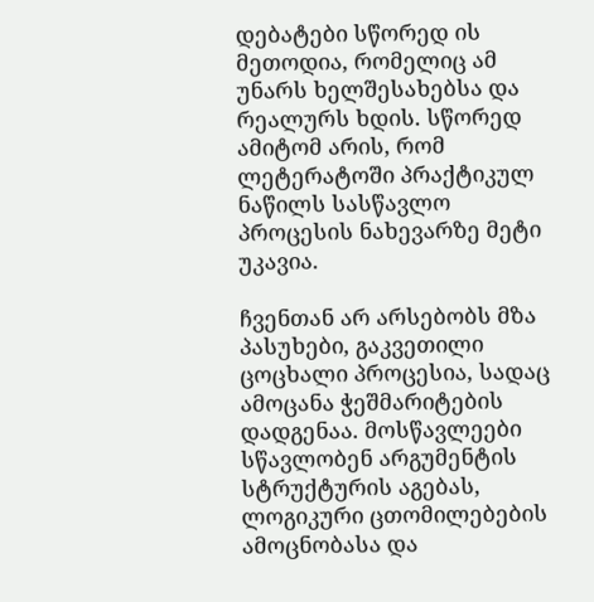დებატები სწორედ ის მეთოდია, რომელიც ამ უნარს ხელშესახებსა და რეალურს ხდის. სწორედ ამიტომ არის, რომ ლეტერატოში პრაქტიკულ ნაწილს სასწავლო პროცესის ნახევარზე მეტი უკავია.

ჩვენთან არ არსებობს მზა პასუხები, გაკვეთილი ცოცხალი პროცესია, სადაც ამოცანა ჭეშმარიტების დადგენაა. მოსწავლეები სწავლობენ არგუმენტის სტრუქტურის აგებას, ლოგიკური ცთომილებების ამოცნობასა და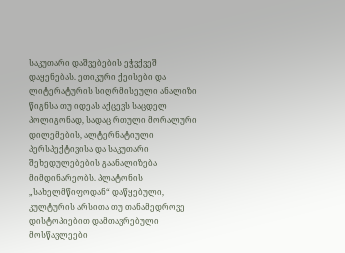საკუთარი დაშვებების ეჭვქვეშ დაყენებას. ეთიკური ქეისები და ლიტერატურის სიღრმისეული ანალიზი წიგნსა თუ იდეას აქცევს საცდელ პოლიგონად, სადაც რთული მორალური დილემების, ალტერნატიული პერსპექტივისა და საკუთარი შეხედულებების გაანალიზება მიმდინარეობს. პლატონის „სახელმწიფოდან“ დაწყებული, კულტურის არსითა თუ თანამედროვე დისტოპიებით დამთავრებული მოსწავლეები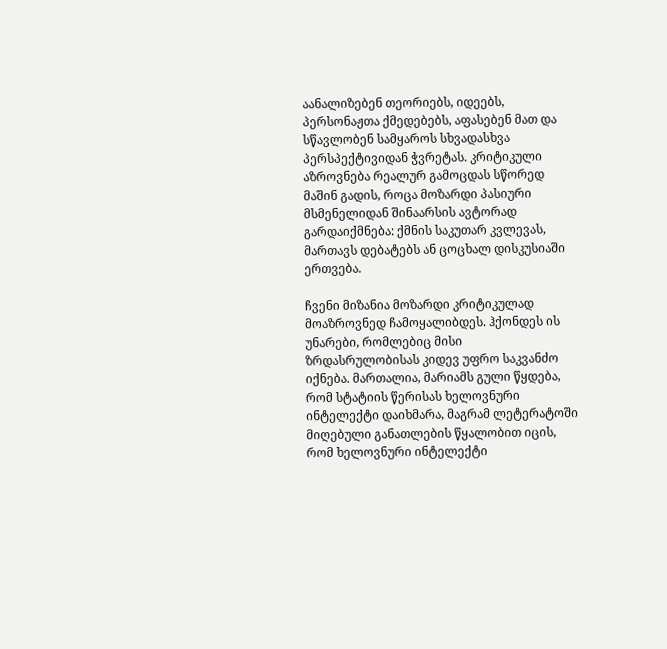აანალიზებენ თეორიებს, იდეებს, პერსონაჟთა ქმედებებს, აფასებენ მათ და სწავლობენ სამყაროს სხვადასხვა პერსპექტივიდან ჭვრეტას. კრიტიკული აზროვნება რეალურ გამოცდას სწორედ მაშინ გადის, როცა მოზარდი პასიური მსმენელიდან შინაარსის ავტორად გარდაიქმნება: ქმნის საკუთარ კვლევას, მართავს დებატებს ან ცოცხალ დისკუსიაში ერთვება.

ჩვენი მიზანია მოზარდი კრიტიკულად მოაზროვნედ ჩამოყალიბდეს. ჰქონდეს ის უნარები, რომლებიც მისი ზრდასრულობისას კიდევ უფრო საკვანძო იქნება. მართალია, მარიამს გული წყდება, რომ სტატიის წერისას ხელოვნური ინტელექტი დაიხმარა, მაგრამ ლეტერატოში მიღებული განათლების წყალობით იცის, რომ ხელოვნური ინტელექტი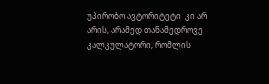უპირობო ავტორიტეტი  კი არ არის, არამედ თანამედროვე კალკულატორი, რომლის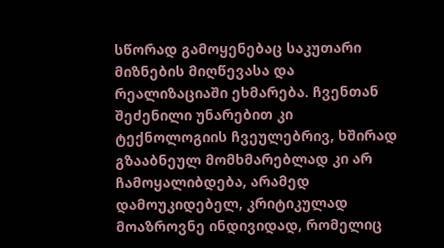სწორად გამოყენებაც საკუთარი მიზნების მიღწევასა და რეალიზაციაში ეხმარება. ჩვენთან შეძენილი უნარებით კი ტექნოლოგიის ჩვეულებრივ, ხშირად გზააბნეულ მომხმარებლად კი არ ჩამოყალიბდება, არამედ დამოუკიდებელ, კრიტიკულად მოაზროვნე ინდივიდად, რომელიც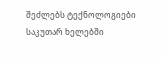შეძლებს ტექნოლოგიები საკუთარ ხელებში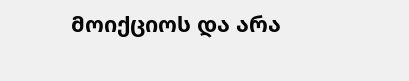მოიქციოს და არა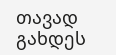თავად გახდეს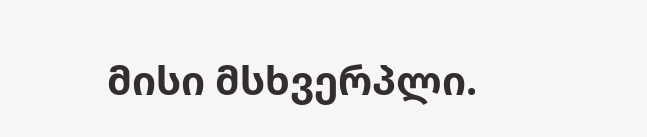მისი მსხვერპლი.